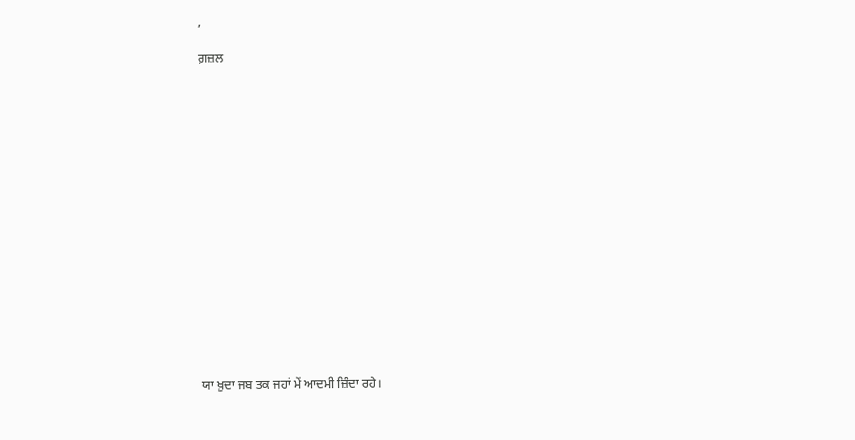,

ਗ਼ਜ਼ਲ

















ਯਾ ਖ਼ੁਦਾ ਜਬ ਤਕ ਜਹਾਂ ਮੇਂ ਆਦਮੀ ਜ਼ਿੰਦਾ ਰਹੇ।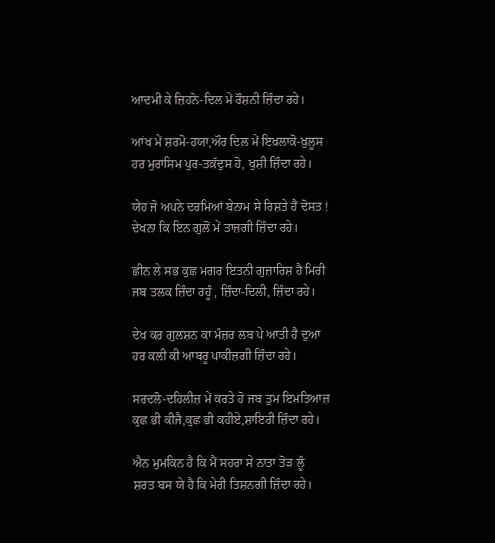ਆਦਮੀ ਕੇ ਜ਼ਿਹਨੋ-ਦਿਲ ਮੇਂ ਰੌਸ਼ਨੀ ਜ਼ਿੰਦਾ ਰਹੇ।

ਆਂਖ ਮੇਂ ਸ਼ਰਮੋ-ਹਯਾ,ਔਰ ਦਿਲ ਮੇਂ ਇਖ਼ਲਾਕ਼ੋ-ਖ਼ੁਲੂਸ
ਹਰ ਮੁਰਾਸਿਮ ਪੁਰ-ਤਕ਼ੱਦੁਸ ਹੋ, ਖੁਸ਼ੀ ਜ਼ਿੰਦਾ ਰਹੇ।

ਯੇਹ ਜੋ ਅਪਨੇ ਦਰਮਿਆਂ ਬੇਨਾਮ ਸੇ ਰਿਸ਼ਤੇ ਹੈਂ ਦੋਸਤ !
ਦੇਖਨਾ ਕਿ ਇਨ ਗੁਲੋਂ ਮੇਂ ਤਾਜ਼ਗੀ ਜ਼ਿੰਦਾ ਰਹੇ।

ਛੀਨ ਲੇ ਸਭ ਕੁਛ ਮਗਰ ਇਤਨੀ ਗੁਜ਼ਾਰਿਸ਼ ਹੈ ਮਿਰੀ
ਜਬ ਤਲਕ ਜ਼ਿੰਦਾ ਰਹੂੰ , ਜ਼ਿੰਦਾ-ਦਿਲੀ, ਜ਼ਿੰਦਾ ਰਹੇ।

ਦੇਖ ਕਰ ਗੁਲਸ਼ਨ ਕਾ ਮੰਜ਼ਰ ਲਬ ਪੇ ਆਤੀ ਹੈ ਦੁਆ
ਹਰ ਕਲੀ ਕੀ ਆਬਰੂ ਪਾਕੀਜ਼ਗੀ ਜ਼ਿੰਦਾ ਰਹੇ।

ਸਰਦਲੋ-ਦਹਿਲੀਜ਼ ਮੇਂ ਕਰਤੇ ਹੋ ਜਬ ਤੁਮ ਇਮਤਿਆਜ਼
ਕੁਛ ਭੀ ਕੀਜੈ,ਕੁਛ ਭੀ ਕਹੀਏ,ਸ਼ਾਇਰੀ ਜ਼ਿੰਦਾ ਰਹੇ।

ਐਨ ਮੁਮਕਿਨ ਹੈ ਕਿ ਮੈਂ ਸਹਰਾ ਸੇ ਨਾਤਾ ਤੋੜ ਲੂੰ
ਸ਼ਰਤ ਬਸ ਯੇ ਹੈ ਕਿ ਮੇਰੀ ਤਿਸ਼ਨਗੀ ਜ਼ਿੰਦਾ ਰਹੇ।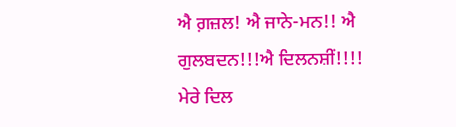ਐ ਗ਼ਜ਼ਲ! ਐ ਜਾਨੇ-ਮਨ!! ਐ ਗੁਲਬਦਨ!!!ਐ ਦਿਲਨਸ਼ੀਂ!!!!
ਮੇਰੇ ਦਿਲ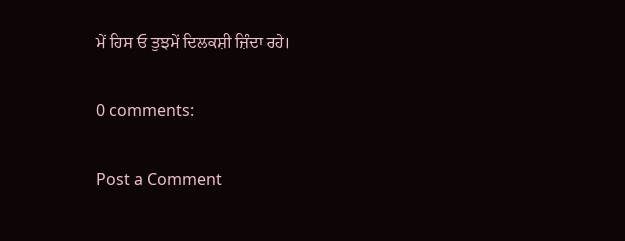ਮੇਂ ਹਿਸ ਓ ਤੁਝਮੇਂ ਦਿਲਕਸ਼ੀ ਜ਼ਿੰਦਾ ਰਹੇ।

0 comments:

Post a Comment